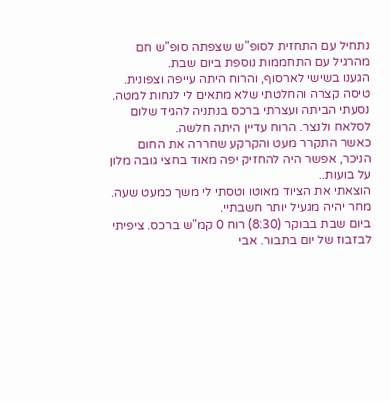נתחיל עם התחזית לסופ"ש שצפתה סופ"ש חם מהרגיל עם התחממות נוספת ביום שבת.
הגענו בשישי לארסוף, והרוח היתה עייפה וצפונית. טיסה קצרה והחלטתי שלא מתאים לי לנחות למטה.
נסעתי הביתה ועצרתי ברכס בנתניה להגיד שלום לסלאח ולנצר. הרוח עדיין היתה חלשה.
כאשר התקרר מעט והקרקע שחררה את החום הניכר, אפשר היה להחזיק יפה מאוד בחצי גובה מלון על בועות..
הוצאתי את הציוד מאוטו וטסתי לי משך כמעט שעה.
מחר יהיה מגעיל יותר חשבתיי.
ביום שבת בבוקר (8:30) רוח 0 קמ"ש ברכס. ציפיתי לבזבוז של יום בתבור. אבי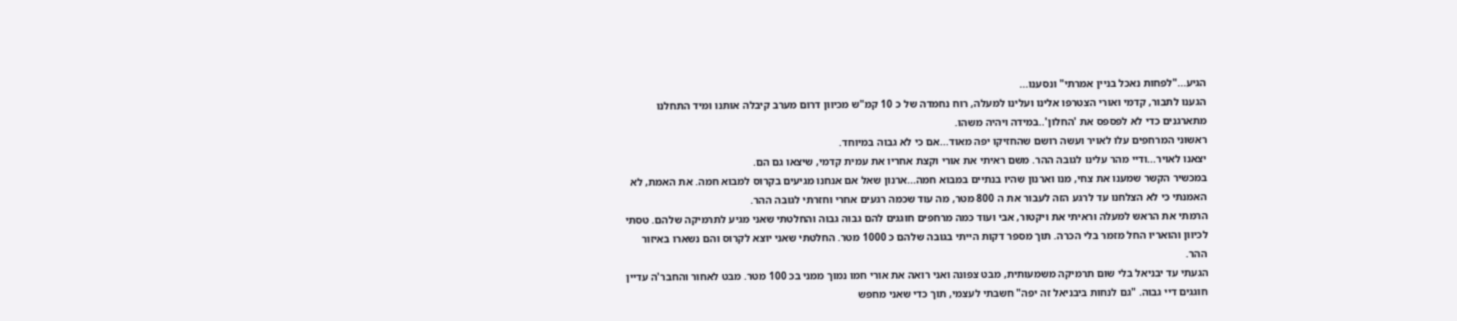הגיע..."לפחות נאכל בניין אמרתי" ונסענו...
הגענו לתבור, קדמי ואורי הצטרפו אלינו ועלינו למעלה, רוח נחמדה של כ 10 קמ"ש מכיוון דרום מערב קיבלה אותנו ומיד התחלנו מתארגנים כדי לא לפספס את 'החלון'..במידה ויהיה משהו.
ראשוני המרחפים עלו לאויר ועשה רושם שהחזיקו יפה מאוד...אם כי לא גבוה במיוחד.
יצאנו לאויר...ודיי מהר עלינו לגובה ההר. משם ראיתי את אורי וקצת אחריו את עמית קדמי, שיצאו גם הם.
במכשיר הקשר שמענו את צחי, מנו וארנון שהיו בנתיים במבוא חמה...ארנון שאל אם אנחנו מגיעים בקרוס למבוא חמה. את האמת, לא האמנתי כי לא הצלחנו עד לרגע הזה לעבור את ה 800 מטר, מה עוד שכמה רגעים אחרי וחזרתי לגובה ההר.
הרמתי את הראש למעלה וראיתי את ויקטור, אבי ועוד כמה מרחפים חוגגים להם גבוה גבוה והחלטתי שאני מגיע לתרמיקה שלהם. טסתי לכיוון והואריו החל מזמר בלי הכרה. תוך מספר דקות הייתי בגובה שלהם כ 1000 מטר. החלטתי שאני יוצא לקרוס והם נשארו באיזור ההר.
הגעתי עד יבניאל בלי שום תרמיקה משמעותית, מבט צפונה ואני רואה את אורי חמו נמוך ממני בכ 100 מטר. מבט לאחור והחבר'ה עדיין חוגגים דיי גבוה. "גם לנחות ביבניאל זה יפה" חשבתי לעצמי, תוך כדי שאני מחפש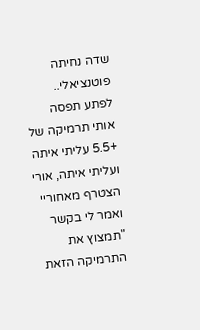שדה נחיתה פוטנציאלי..
לפתע תפסה אותי תרמיקה של +5.5 עליתי איתה ועליתי איתה, אורי הצטרף מאחוריי ואמר לי בקשר "תמצוץ את התרמיקה הזאת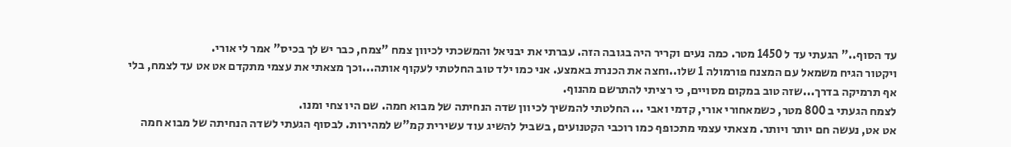עד הסוף.." הגעתי עד ל 1450 מטר. כמה נעים וקריר היה בגובה הזה. עברתי את יבניאל והמשכתי לכיוון צמח "צמח, כבר יש לך בכיס" אמר לי אורי.
ויקטור הגיח משמאל עם המצנח פורמולה 1 שלו..וחצה את הכנרת באמצע. אני כמו ילד טוב החלטתי לעקוף אותה...וכך מצאתי את עצמי מתקדם אט אט עד לצמח, בלי אף תרמיקה בדרך...שזה טוב במקום מסויים, כי רציתי להתרשם מהנוף.
לצמח הגעתי ב 800 מטר, כשמאחורי אורי, קדמי ואבי ... החלטתי להמשיך לכיוון שדה הנחיתה של מבוא חמה. שם היו צחי ומנו.
אט אט, נעשה חם יותר ויותר. מצאתי עצמי מתכופף כמו רוכבי הקטנועים, בשביל להשיג עוד עשירית קמ"ש למהירות. לבסוף הגעתי לשדה הנחיתה של מבוא חמה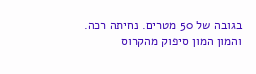בגובה של 50 מטרים. נחיתה רכה. והמון המון סיפוק מהקרוס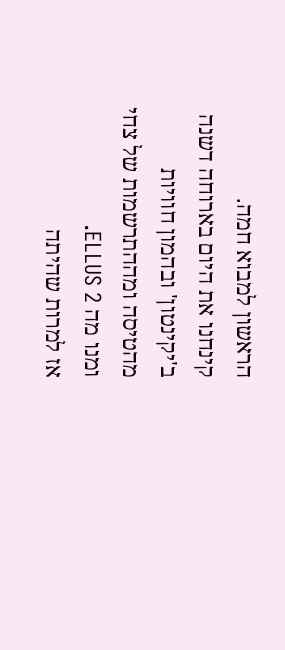הראשון למבוא חמה.
קינחנו את היום בארוחה דשנה ב'יקינטון' ובהמון חוויות מהטיסה ומההתרשמות של צחי ומנו מה ELLUS 2.
אז למרות שהיתה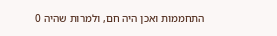התחממות ואכן היה חם, ולמרות שהיה 0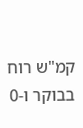קמ"ש רוח בבוקר ו-0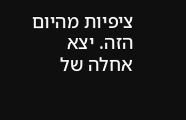ציפיות מהיום הזה. יצא אחלה של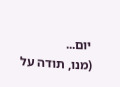יום...
(מנו, תודה על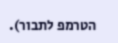הטרמפ לתבור).